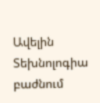Ավելին Տեխնոլոգիա բաժնում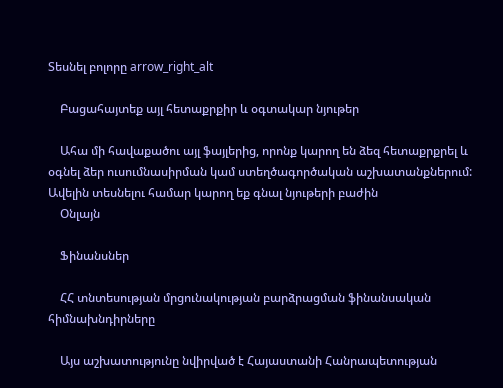Տեսնել բոլորը arrow_right_alt

    Բացահայտեք այլ հետաքրքիր և օգտակար նյութեր

    Ահա մի հավաքածու այլ ֆայլերից, որոնք կարող են ձեզ հետաքրքրել և օգնել ձեր ուսումնասիրման կամ ստեղծագործական աշխատանքներում: Ավելին տեսնելու համար կարող եք գնալ նյութերի բաժին
    Օնլայն

    Ֆինանսներ

    ՀՀ տնտեսության մրցունակության բարձրացման ֆինանսական հիմնախնդիրները

    Այս աշխատությունը նվիրված է Հայաստանի Հանրապետության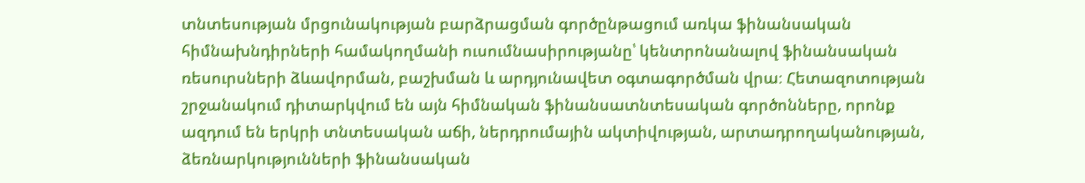տնտեսության մրցունակության բարձրացման գործընթացում առկա ֆինանսական հիմնախնդիրների համակողմանի ուսումնասիրությանը՝ կենտրոնանալով ֆինանսական ռեսուրսների ձևավորման, բաշխման և արդյունավետ օգտագործման վրա։ Հետազոտության շրջանակում դիտարկվում են այն հիմնական ֆինանսատնտեսական գործոնները, որոնք ազդում են երկրի տնտեսական աճի, ներդրումային ակտիվության, արտադրողականության, ձեռնարկությունների ֆինանսական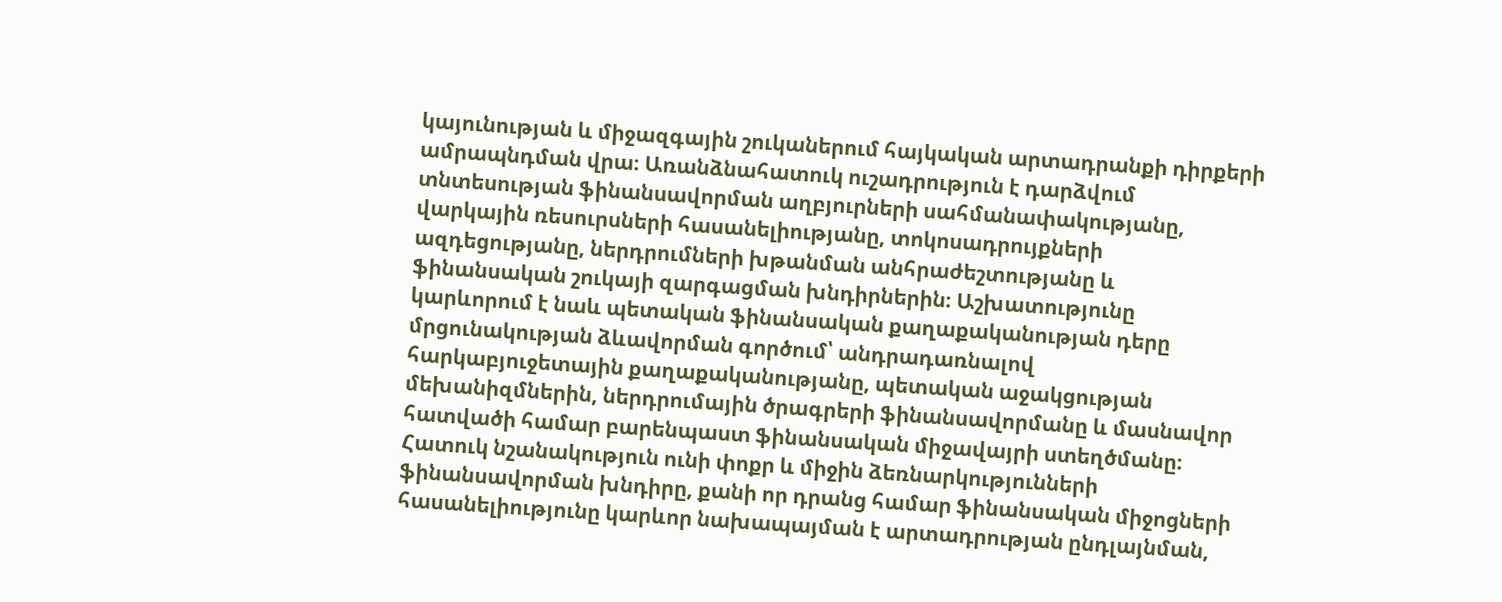կայունության և միջազգային շուկաներում հայկական արտադրանքի դիրքերի ամրապնդման վրա։ Առանձնահատուկ ուշադրություն է դարձվում տնտեսության ֆինանսավորման աղբյուրների սահմանափակությանը, վարկային ռեսուրսների հասանելիությանը, տոկոսադրույքների ազդեցությանը, ներդրումների խթանման անհրաժեշտությանը և ֆինանսական շուկայի զարգացման խնդիրներին։ Աշխատությունը կարևորում է նաև պետական ֆինանսական քաղաքականության դերը մրցունակության ձևավորման գործում՝ անդրադառնալով հարկաբյուջետային քաղաքականությանը, պետական աջակցության մեխանիզմներին, ներդրումային ծրագրերի ֆինանսավորմանը և մասնավոր հատվածի համար բարենպաստ ֆինանսական միջավայրի ստեղծմանը։ Հատուկ նշանակություն ունի փոքր և միջին ձեռնարկությունների ֆինանսավորման խնդիրը, քանի որ դրանց համար ֆինանսական միջոցների հասանելիությունը կարևոր նախապայման է արտադրության ընդլայնման,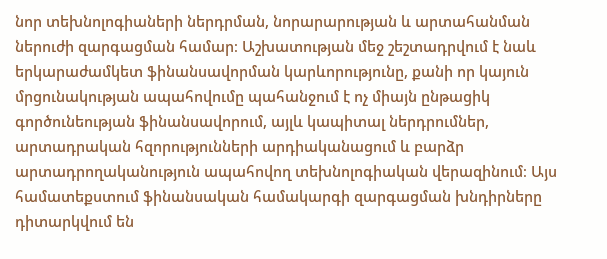նոր տեխնոլոգիաների ներդրման, նորարարության և արտահանման ներուժի զարգացման համար։ Աշխատության մեջ շեշտադրվում է նաև երկարաժամկետ ֆինանսավորման կարևորությունը, քանի որ կայուն մրցունակության ապահովումը պահանջում է ոչ միայն ընթացիկ գործունեության ֆինանսավորում, այլև կապիտալ ներդրումներ, արտադրական հզորությունների արդիականացում և բարձր արտադրողականություն ապահովող տեխնոլոգիական վերազինում։ Այս համատեքստում ֆինանսական համակարգի զարգացման խնդիրները դիտարկվում են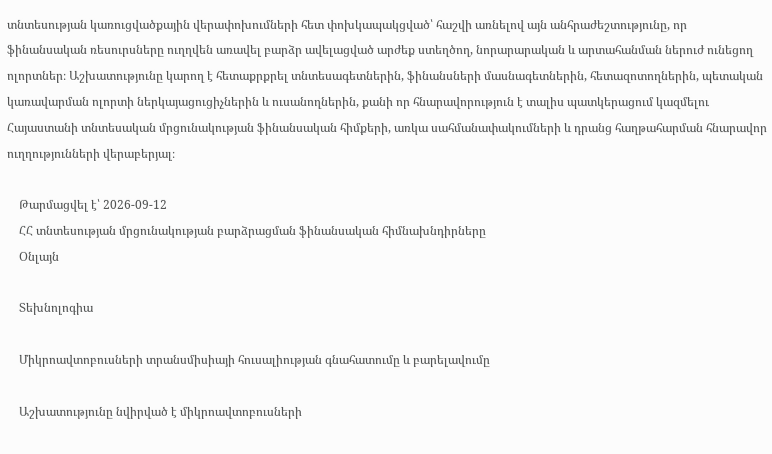տնտեսության կառուցվածքային վերափոխումների հետ փոխկապակցված՝ հաշվի առնելով այն անհրաժեշտությունը, որ ֆինանսական ռեսուրսները ուղղվեն առավել բարձր ավելացված արժեք ստեղծող, նորարարական և արտահանման ներուժ ունեցող ոլորտներ։ Աշխատությունը կարող է հետաքրքրել տնտեսագետներին, ֆինանսների մասնագետներին, հետազոտողներին, պետական կառավարման ոլորտի ներկայացուցիչներին և ուսանողներին, քանի որ հնարավորություն է տալիս պատկերացում կազմելու Հայաստանի տնտեսական մրցունակության ֆինանսական հիմքերի, առկա սահմանափակումների և դրանց հաղթահարման հնարավոր ուղղությունների վերաբերյալ։

    Թարմացվել է՝ 2026-09-12
    ՀՀ տնտեսության մրցունակության բարձրացման ֆինանսական հիմնախնդիրները
    Օնլայն

    Տեխնոլոգիա

    Միկրոավտոբուսների տրանսմիսիայի հուսալիության գնահատումը և բարելավումը

    Աշխատությունը նվիրված է միկրոավտոբուսների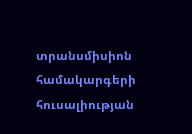տրանսմիսիոն համակարգերի հուսալիության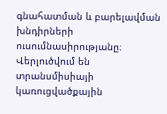գնահատման և բարելավման խնդիրների ուսումնասիրությանը։ Վերլուծվում են տրանսմիսիայի կառուցվածքային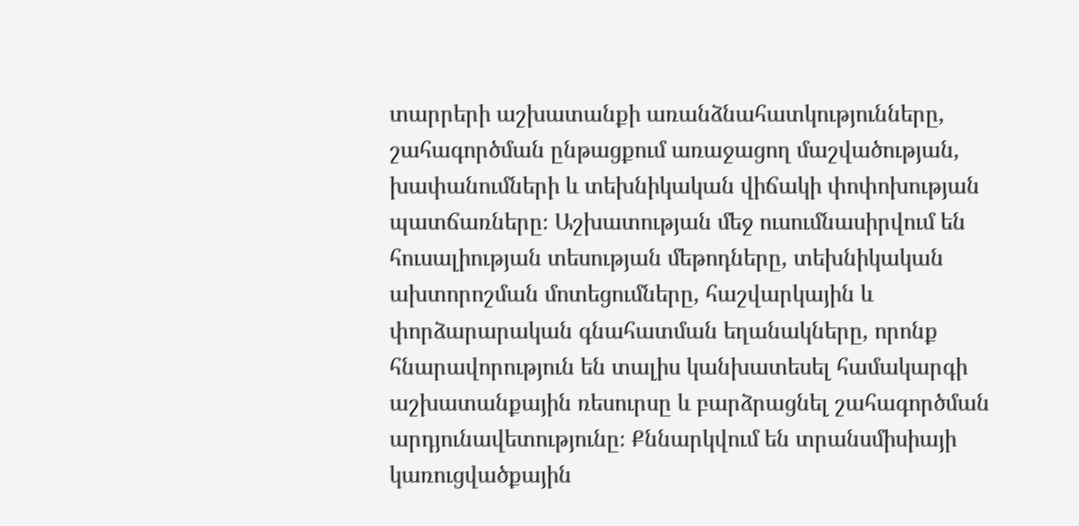տարրերի աշխատանքի առանձնահատկությունները, շահագործման ընթացքում առաջացող մաշվածության, խափանումների և տեխնիկական վիճակի փոփոխության պատճառները։ Աշխատության մեջ ուսումնասիրվում են հուսալիության տեսության մեթոդները, տեխնիկական ախտորոշման մոտեցումները, հաշվարկային և փորձարարական գնահատման եղանակները, որոնք հնարավորություն են տալիս կանխատեսել համակարգի աշխատանքային ռեսուրսը և բարձրացնել շահագործման արդյունավետությունը։ Քննարկվում են տրանսմիսիայի կառուցվածքային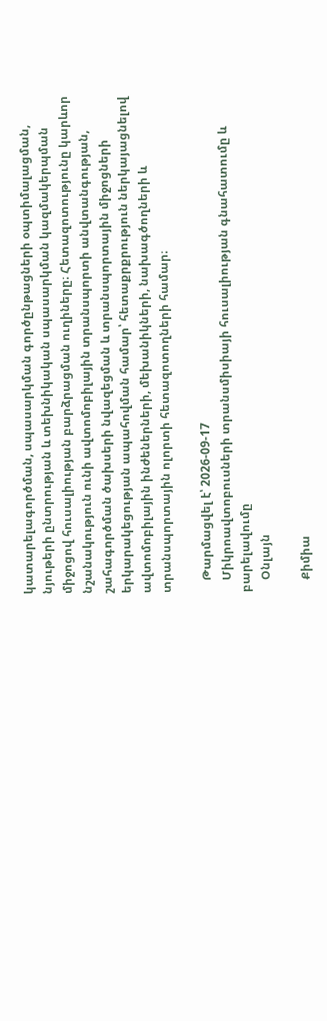կատարելագործման, սպասարկման գործընթացների օպտիմալացման, նյութերի ընտրության և տեխնիկական սպասարկման կազմակերպման միջոցով հուսալիության բարձրացման ուղիները։ Հետազոտությունը կարևոր նշանակություն ունի ավտոմոբիլային տրանսպորտի անվտանգության, շահագործման ծախսերի նվազեցման և տրանսպորտային միջոցների երկարակեցության ապահովման համար՝ հետաքրքրություն ներկայացնելով ավտոմոբիլային ինժեներների, մեխանիկների, նախագծողների և տրանսպորտային ոլորտի հետազոտողների համար։

    Թարմացվել է՝ 2026-09-17
    Միկրոավտոբուսների տրանսմիսիայի հուսալիության գնահատումը և բարելավումը
    Օնլայն

    Քիմիա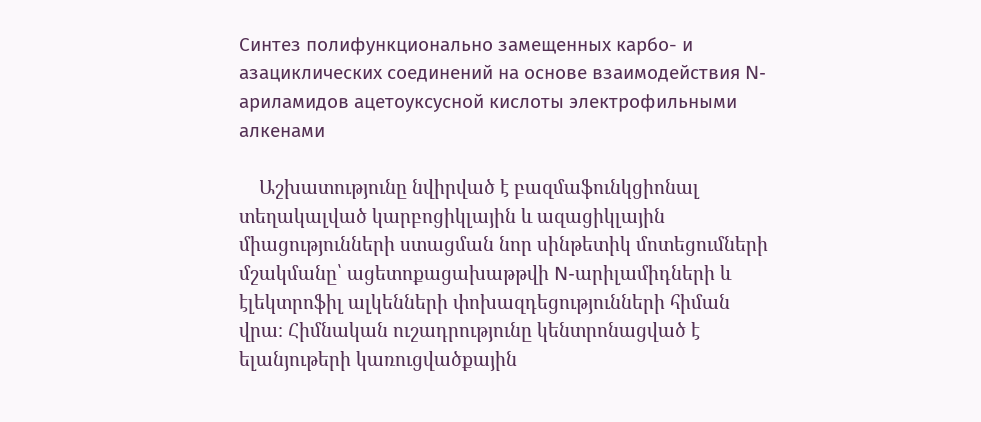Синтез полифункционально замещенных карбо- и азациклических соединений на основе взаимодействия N-ариламидов ацетоуксусной кислоты электрофильными алкенами

    Աշխատությունը նվիրված է բազմաֆունկցիոնալ տեղակալված կարբոցիկլային և ազացիկլային միացությունների ստացման նոր սինթետիկ մոտեցումների մշակմանը՝ ացետոքացախաթթվի N-արիլամիդների և էլեկտրոֆիլ ալկենների փոխազդեցությունների հիման վրա։ Հիմնական ուշադրությունը կենտրոնացված է ելանյութերի կառուցվածքային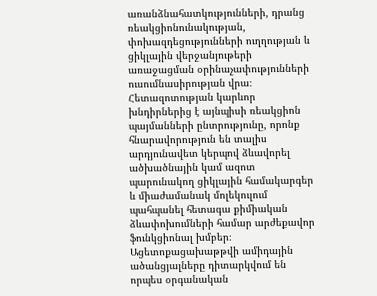առանձնահատկությունների, դրանց ռեակցիոնունակության, փոխազդեցությունների ուղղության և ցիկլային վերջանյութերի առաջացման օրինաչափությունների ուսումնասիրության վրա։ Հետազոտության կարևոր խնդիրներից է այնպիսի ռեակցիոն պայմանների ընտրությունը, որոնք հնարավորություն են տալիս արդյունավետ կերպով ձևավորել ածխածնային կամ ազոտ պարունակող ցիկլային համակարգեր և միաժամանակ մոլեկուլում պահպանել հետագա քիմիական ձևափոխումների համար արժեքավոր ֆունկցիոնալ խմբեր։ Ացետոքացախաթթվի ամիդային ածանցյալները դիտարկվում են որպես օրգանական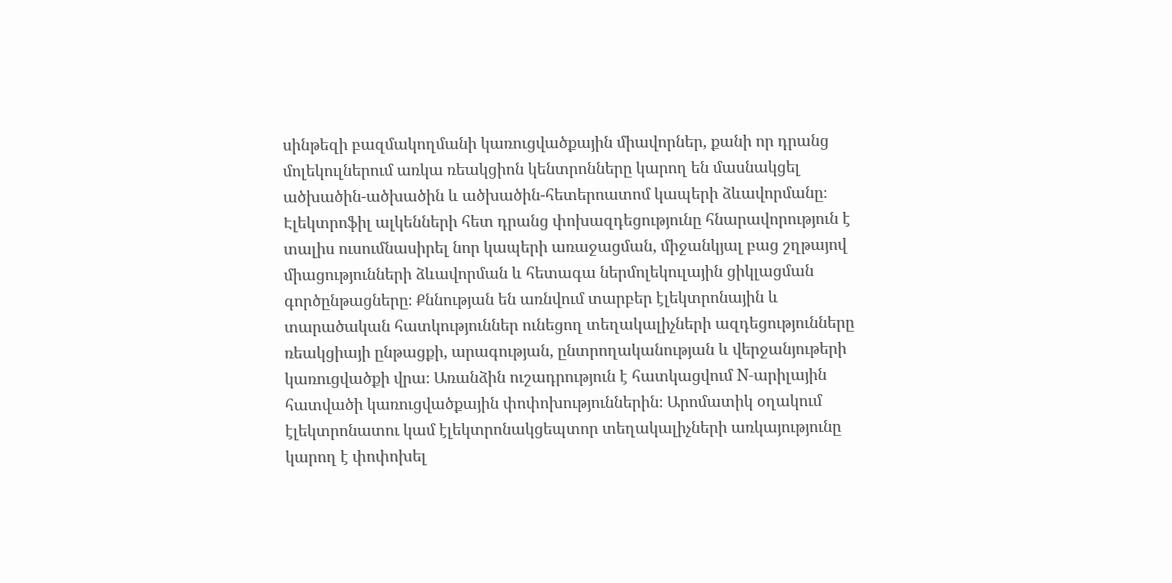սինթեզի բազմակողմանի կառուցվածքային միավորներ, քանի որ դրանց մոլեկուլներում առկա ռեակցիոն կենտրոնները կարող են մասնակցել ածխածին-ածխածին և ածխածին-հետերոատոմ կապերի ձևավորմանը։ Էլեկտրոֆիլ ալկենների հետ դրանց փոխազդեցությունը հնարավորություն է տալիս ուսումնասիրել նոր կապերի առաջացման, միջանկյալ բաց շղթայով միացությունների ձևավորման և հետագա ներմոլեկուլային ցիկլացման գործընթացները։ Քննության են առնվում տարբեր էլեկտրոնային և տարածական հատկություններ ունեցող տեղակալիչների ազդեցությունները ռեակցիայի ընթացքի, արագության, ընտրողականության և վերջանյութերի կառուցվածքի վրա։ Առանձին ուշադրություն է հատկացվում N-արիլային հատվածի կառուցվածքային փոփոխություններին։ Արոմատիկ օղակում էլեկտրոնատու կամ էլեկտրոնակցեպտոր տեղակալիչների առկայությունը կարող է փոփոխել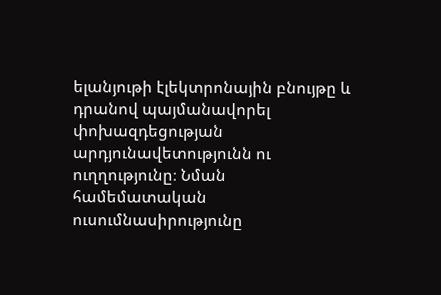ելանյութի էլեկտրոնային բնույթը և դրանով պայմանավորել փոխազդեցության արդյունավետությունն ու ուղղությունը։ Նման համեմատական ուսումնասիրությունը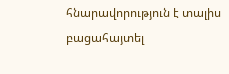հնարավորություն է տալիս բացահայտել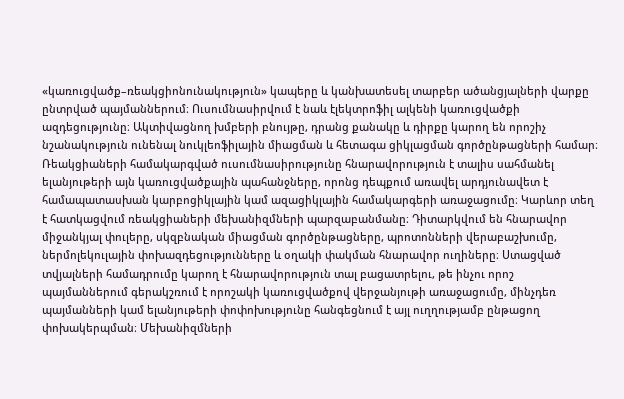«կառուցվածք–ռեակցիոնունակություն» կապերը և կանխատեսել տարբեր ածանցյալների վարքը ընտրված պայմաններում։ Ուսումնասիրվում է նաև էլեկտրոֆիլ ալկենի կառուցվածքի ազդեցությունը։ Ակտիվացնող խմբերի բնույթը, դրանց քանակը և դիրքը կարող են որոշիչ նշանակություն ունենալ նուկլեոֆիլային միացման և հետագա ցիկլացման գործընթացների համար։ Ռեակցիաների համակարգված ուսումնասիրությունը հնարավորություն է տալիս սահմանել ելանյութերի այն կառուցվածքային պահանջները, որոնց դեպքում առավել արդյունավետ է համապատասխան կարբոցիկլային կամ ազացիկլային համակարգերի առաջացումը։ Կարևոր տեղ է հատկացվում ռեակցիաների մեխանիզմների պարզաբանմանը։ Դիտարկվում են հնարավոր միջանկյալ փուլերը, սկզբնական միացման գործընթացները, պրոտոնների վերաբաշխումը, ներմոլեկուլային փոխազդեցությունները և օղակի փակման հնարավոր ուղիները։ Ստացված տվյալների համադրումը կարող է հնարավորություն տալ բացատրելու, թե ինչու որոշ պայմաններում գերակշռում է որոշակի կառուցվածքով վերջանյութի առաջացումը, մինչդեռ պայմանների կամ ելանյութերի փոփոխությունը հանգեցնում է այլ ուղղությամբ ընթացող փոխակերպման։ Մեխանիզմների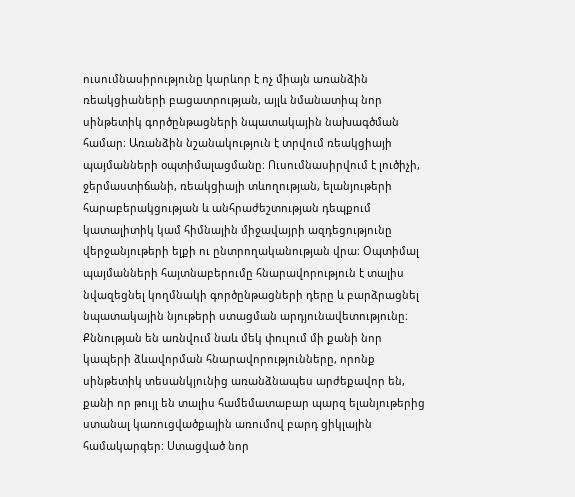ուսումնասիրությունը կարևոր է ոչ միայն առանձին ռեակցիաների բացատրության, այլև նմանատիպ նոր սինթետիկ գործընթացների նպատակային նախագծման համար։ Առանձին նշանակություն է տրվում ռեակցիայի պայմանների օպտիմալացմանը։ Ուսումնասիրվում է լուծիչի, ջերմաստիճանի, ռեակցիայի տևողության, ելանյութերի հարաբերակցության և անհրաժեշտության դեպքում կատալիտիկ կամ հիմնային միջավայրի ազդեցությունը վերջանյութերի ելքի ու ընտրողականության վրա։ Օպտիմալ պայմանների հայտնաբերումը հնարավորություն է տալիս նվազեցնել կողմնակի գործընթացների դերը և բարձրացնել նպատակային նյութերի ստացման արդյունավետությունը։ Քննության են առնվում նաև մեկ փուլում մի քանի նոր կապերի ձևավորման հնարավորությունները, որոնք սինթետիկ տեսանկյունից առանձնապես արժեքավոր են, քանի որ թույլ են տալիս համեմատաբար պարզ ելանյութերից ստանալ կառուցվածքային առումով բարդ ցիկլային համակարգեր։ Ստացված նոր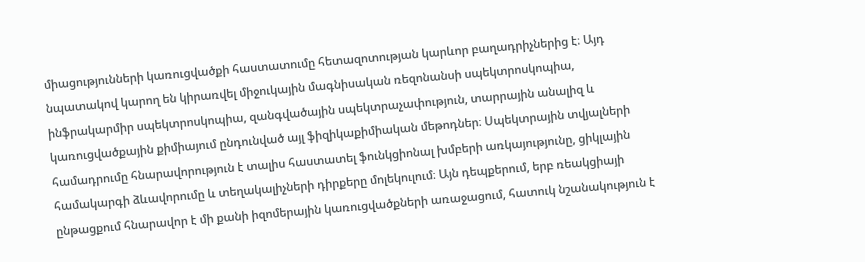միացությունների կառուցվածքի հաստատումը հետազոտության կարևոր բաղադրիչներից է։ Այդ նպատակով կարող են կիրառվել միջուկային մագնիսական ռեզոնանսի սպեկտրոսկոպիա, ինֆրակարմիր սպեկտրոսկոպիա, զանգվածային սպեկտրաչափություն, տարրային անալիզ և կառուցվածքային քիմիայում ընդունված այլ ֆիզիկաքիմիական մեթոդներ։ Սպեկտրային տվյալների համադրումը հնարավորություն է տալիս հաստատել ֆունկցիոնալ խմբերի առկայությունը, ցիկլային համակարգի ձևավորումը և տեղակալիչների դիրքերը մոլեկուլում։ Այն դեպքերում, երբ ռեակցիայի ընթացքում հնարավոր է մի քանի իզոմերային կառուցվածքների առաջացում, հատուկ նշանակություն է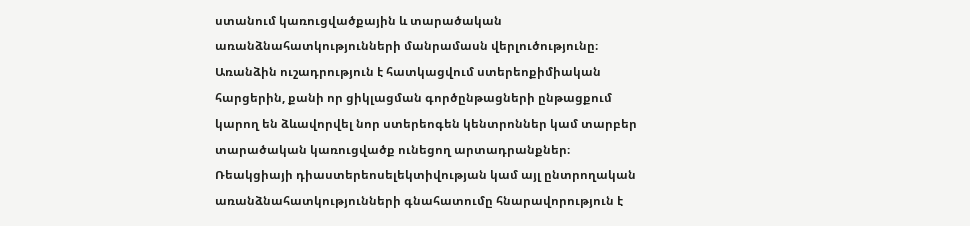ստանում կառուցվածքային և տարածական առանձնահատկությունների մանրամասն վերլուծությունը։ Առանձին ուշադրություն է հատկացվում ստերեոքիմիական հարցերին, քանի որ ցիկլացման գործընթացների ընթացքում կարող են ձևավորվել նոր ստերեոգեն կենտրոններ կամ տարբեր տարածական կառուցվածք ունեցող արտադրանքներ։ Ռեակցիայի դիաստերեոսելեկտիվության կամ այլ ընտրողական առանձնահատկությունների գնահատումը հնարավորություն է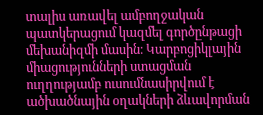տալիս առավել ամբողջական պատկերացում կազմել գործընթացի մեխանիզմի մասին։ Կարբոցիկլային միացությունների ստացման ուղղությամբ ուսումնասիրվում է ածխածնային օղակների ձևավորման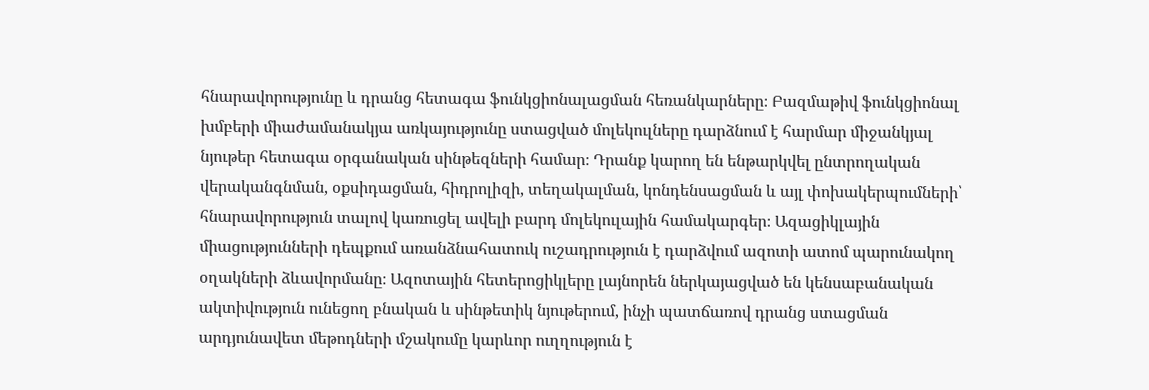հնարավորությունը և դրանց հետագա ֆունկցիոնալացման հեռանկարները։ Բազմաթիվ ֆունկցիոնալ խմբերի միաժամանակյա առկայությունը ստացված մոլեկուլները դարձնում է հարմար միջանկյալ նյութեր հետագա օրգանական սինթեզների համար։ Դրանք կարող են ենթարկվել ընտրողական վերականգնման, օքսիդացման, հիդրոլիզի, տեղակալման, կոնդենսացման և այլ փոխակերպումների՝ հնարավորություն տալով կառուցել ավելի բարդ մոլեկուլային համակարգեր։ Ազացիկլային միացությունների դեպքում առանձնահատուկ ուշադրություն է դարձվում ազոտի ատոմ պարունակող օղակների ձևավորմանը։ Ազոտային հետերոցիկլերը լայնորեն ներկայացված են կենսաբանական ակտիվություն ունեցող բնական և սինթետիկ նյութերում, ինչի պատճառով դրանց ստացման արդյունավետ մեթոդների մշակումը կարևոր ուղղություն է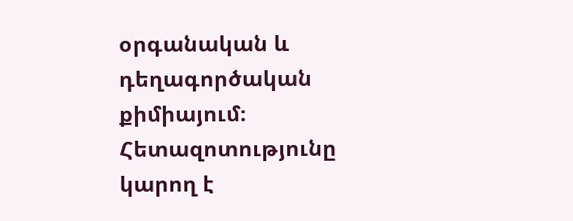օրգանական և դեղագործական քիմիայում։ Հետազոտությունը կարող է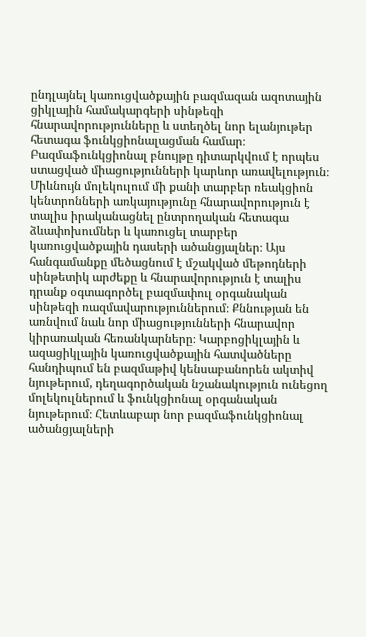ընդլայնել կառուցվածքային բազմազան ազոտային ցիկլային համակարգերի սինթեզի հնարավորությունները և ստեղծել նոր ելանյութեր հետագա ֆունկցիոնալացման համար։ Բազմաֆունկցիոնալ բնույթը դիտարկվում է որպես ստացված միացությունների կարևոր առավելություն։ Միևնույն մոլեկուլում մի քանի տարբեր ռեակցիոն կենտրոնների առկայությունը հնարավորություն է տալիս իրականացնել ընտրողական հետագա ձևափոխումներ և կառուցել տարբեր կառուցվածքային դասերի ածանցյալներ։ Այս հանգամանքը մեծացնում է մշակված մեթոդների սինթետիկ արժեքը և հնարավորություն է տալիս դրանք օգտագործել բազմափուլ օրգանական սինթեզի ռազմավարություններում։ Քննության են առնվում նաև նոր միացությունների հնարավոր կիրառական հեռանկարները։ Կարբոցիկլային և ազացիկլային կառուցվածքային հատվածները հանդիպում են բազմաթիվ կենսաբանորեն ակտիվ նյութերում, դեղագործական նշանակություն ունեցող մոլեկուլներում և ֆունկցիոնալ օրգանական նյութերում։ Հետևաբար նոր բազմաֆունկցիոնալ ածանցյալների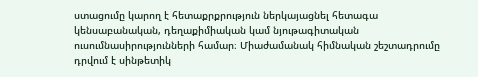ստացումը կարող է հետաքրքրություն ներկայացնել հետագա կենսաբանական, դեղաքիմիական կամ նյութագիտական ուսումնասիրությունների համար։ Միաժամանակ հիմնական շեշտադրումը դրվում է սինթետիկ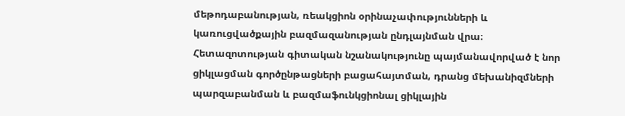մեթոդաբանության, ռեակցիոն օրինաչափությունների և կառուցվածքային բազմազանության ընդլայնման վրա։ Հետազոտության գիտական նշանակությունը պայմանավորված է նոր ցիկլացման գործընթացների բացահայտման, դրանց մեխանիզմների պարզաբանման և բազմաֆունկցիոնալ ցիկլային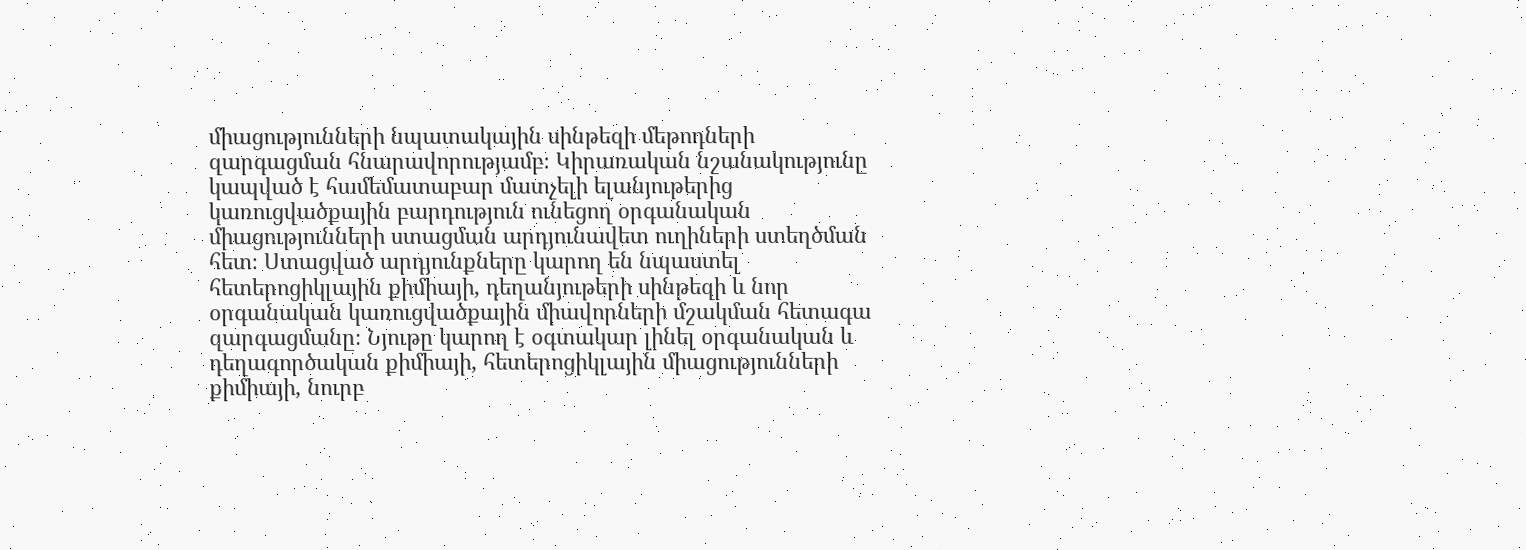միացությունների նպատակային սինթեզի մեթոդների զարգացման հնարավորությամբ։ Կիրառական նշանակությունը կապված է համեմատաբար մատչելի ելանյութերից կառուցվածքային բարդություն ունեցող օրգանական միացությունների ստացման արդյունավետ ուղիների ստեղծման հետ։ Ստացված արդյունքները կարող են նպաստել հետերոցիկլային քիմիայի, դեղանյութերի սինթեզի և նոր օրգանական կառուցվածքային միավորների մշակման հետագա զարգացմանը։ Նյութը կարող է օգտակար լինել օրգանական և դեղագործական քիմիայի, հետերոցիկլային միացությունների քիմիայի, նուրբ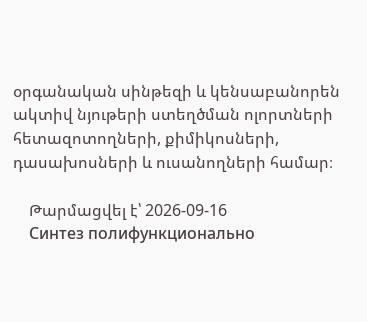օրգանական սինթեզի և կենսաբանորեն ակտիվ նյութերի ստեղծման ոլորտների հետազոտողների, քիմիկոսների, դասախոսների և ուսանողների համար։

    Թարմացվել է՝ 2026-09-16
    Синтез полифункционально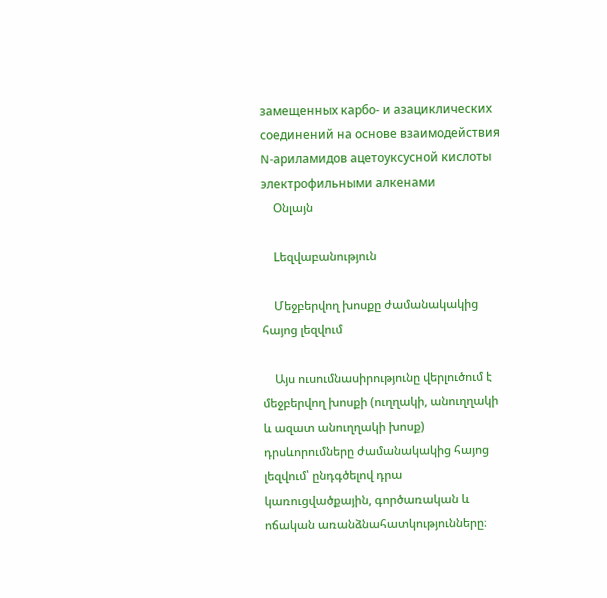замещенных карбо- и азациклических соединений на основе взаимодействия N-ариламидов ацетоуксусной кислоты электрофильными алкенами
    Օնլայն

    Lեզվաբանություն

    Մեջբերվող խոսքը ժամանակակից հայոց լեզվում

    Այս ուսումնասիրությունը վերլուծում է մեջբերվող խոսքի (ուղղակի, անուղղակի և ազատ անուղղակի խոսք) դրսևորումները ժամանակակից հայոց լեզվում՝ ընդգծելով դրա կառուցվածքային, գործառական և ոճական առանձնահատկությունները։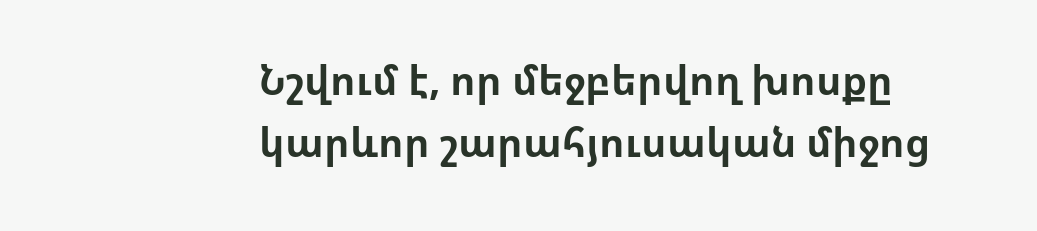Նշվում է, որ մեջբերվող խոսքը կարևոր շարահյուսական միջոց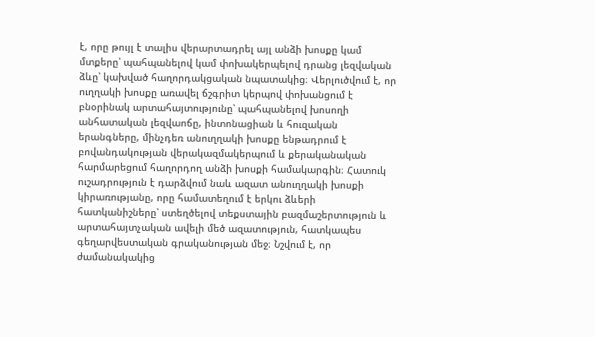է, որը թույլ է տալիս վերարտադրել այլ անձի խոսքը կամ մտքերը՝ պահպանելով կամ փոխակերպելով դրանց լեզվական ձևը՝ կախված հաղորդակցական նպատակից։ Վերլուծվում է, որ ուղղակի խոսքը առավել ճշգրիտ կերպով փոխանցում է բնօրինակ արտահայտությունը՝ պահպանելով խոսողի անհատական լեզվաոճը, ինտոնացիան և հուզական երանգները, մինչդեռ անուղղակի խոսքը ենթադրում է բովանդակության վերակազմակերպում և քերականական հարմարեցում հաղորդող անձի խոսքի համակարգին։ Հատուկ ուշադրություն է դարձվում նաև ազատ անուղղակի խոսքի կիրառությանը, որը համատեղում է երկու ձևերի հատկանիշները՝ ստեղծելով տեքստային բազմաշերտություն և արտահայտչական ավելի մեծ ազատություն, հատկապես գեղարվեստական գրականության մեջ։ Նշվում է, որ ժամանակակից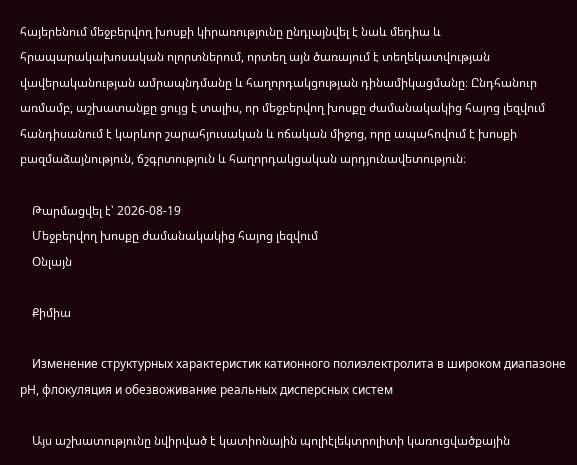հայերենում մեջբերվող խոսքի կիրառությունը ընդլայնվել է նաև մեդիա և հրապարակախոսական ոլորտներում, որտեղ այն ծառայում է տեղեկատվության վավերականության ամրապնդմանը և հաղորդակցության դինամիկացմանը։ Ընդհանուր առմամբ, աշխատանքը ցույց է տալիս, որ մեջբերվող խոսքը ժամանակակից հայոց լեզվում հանդիսանում է կարևոր շարահյուսական և ոճական միջոց, որը ապահովում է խոսքի բազմաձայնություն, ճշգրտություն և հաղորդակցական արդյունավետություն։

    Թարմացվել է՝ 2026-08-19
    Մեջբերվող խոսքը ժամանակակից հայոց լեզվում
    Օնլայն

    Քիմիա

    Изменение структурных характеристик катионного полиэлектролита в широком диапазоне рН, флокуляция и обезвоживание реальных дисперсных систем

    Այս աշխատությունը նվիրված է կատիոնային պոլիէլեկտրոլիտի կառուցվածքային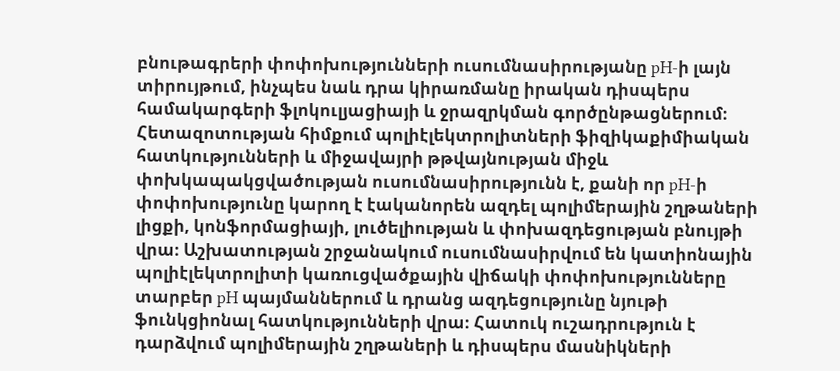բնութագրերի փոփոխությունների ուսումնասիրությանը pH-ի լայն տիրույթում, ինչպես նաև դրա կիրառմանը իրական դիսպերս համակարգերի ֆլոկուլյացիայի և ջրազրկման գործընթացներում։ Հետազոտության հիմքում պոլիէլեկտրոլիտների ֆիզիկաքիմիական հատկությունների և միջավայրի թթվայնության միջև փոխկապակցվածության ուսումնասիրությունն է, քանի որ pH-ի փոփոխությունը կարող է էականորեն ազդել պոլիմերային շղթաների լիցքի, կոնֆորմացիայի, լուծելիության և փոխազդեցության բնույթի վրա։ Աշխատության շրջանակում ուսումնասիրվում են կատիոնային պոլիէլեկտրոլիտի կառուցվածքային վիճակի փոփոխությունները տարբեր pH պայմաններում և դրանց ազդեցությունը նյութի ֆունկցիոնալ հատկությունների վրա։ Հատուկ ուշադրություն է դարձվում պոլիմերային շղթաների և դիսպերս մասնիկների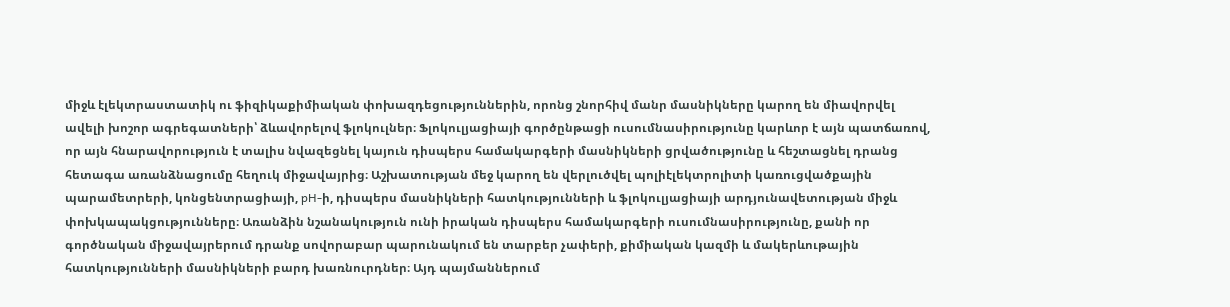միջև էլեկտրաստատիկ ու ֆիզիկաքիմիական փոխազդեցություններին, որոնց շնորհիվ մանր մասնիկները կարող են միավորվել ավելի խոշոր ագրեգատների՝ ձևավորելով ֆլոկուլներ։ Ֆլոկուլյացիայի գործընթացի ուսումնասիրությունը կարևոր է այն պատճառով, որ այն հնարավորություն է տալիս նվազեցնել կայուն դիսպերս համակարգերի մասնիկների ցրվածությունը և հեշտացնել դրանց հետագա առանձնացումը հեղուկ միջավայրից։ Աշխատության մեջ կարող են վերլուծվել պոլիէլեկտրոլիտի կառուցվածքային պարամետրերի, կոնցենտրացիայի, pH-ի, դիսպերս մասնիկների հատկությունների և ֆլոկուլյացիայի արդյունավետության միջև փոխկապակցությունները։ Առանձին նշանակություն ունի իրական դիսպերս համակարգերի ուսումնասիրությունը, քանի որ գործնական միջավայրերում դրանք սովորաբար պարունակում են տարբեր չափերի, քիմիական կազմի և մակերևութային հատկությունների մասնիկների բարդ խառնուրդներ։ Այդ պայմաններում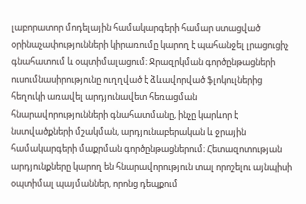լաբորատոր մոդելային համակարգերի համար ստացված օրինաչափությունների կիրառումը կարող է պահանջել լրացուցիչ գնահատում և օպտիմալացում։ Ջրազրկման գործընթացների ուսումնասիրությունը ուղղված է ձևավորված ֆլոկուլներից հեղուկի առավել արդյունավետ հեռացման հնարավորությունների գնահատմանը, ինչը կարևոր է նստվածքների մշակման, արդյունաբերական և ջրային համակարգերի մաքրման գործընթացներում։ Հետազոտության արդյունքները կարող են հնարավորություն տալ որոշելու այնպիսի օպտիմալ պայմաններ, որոնց դեպքում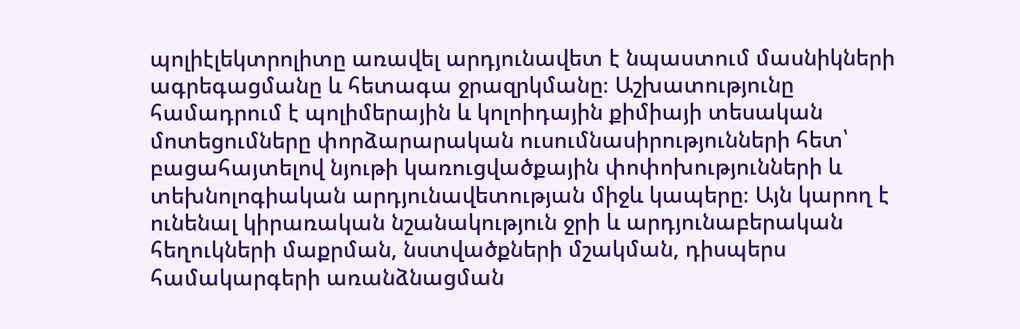պոլիէլեկտրոլիտը առավել արդյունավետ է նպաստում մասնիկների ագրեգացմանը և հետագա ջրազրկմանը։ Աշխատությունը համադրում է պոլիմերային և կոլոիդային քիմիայի տեսական մոտեցումները փորձարարական ուսումնասիրությունների հետ՝ բացահայտելով նյութի կառուցվածքային փոփոխությունների և տեխնոլոգիական արդյունավետության միջև կապերը։ Այն կարող է ունենալ կիրառական նշանակություն ջրի և արդյունաբերական հեղուկների մաքրման, նստվածքների մշակման, դիսպերս համակարգերի առանձնացման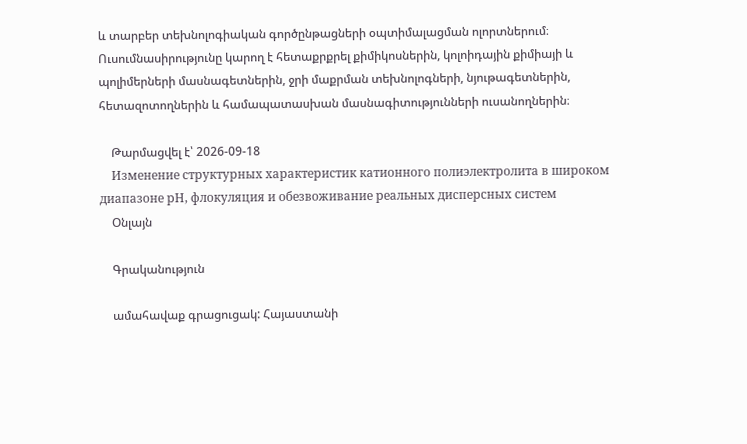և տարբեր տեխնոլոգիական գործընթացների օպտիմալացման ոլորտներում։ Ուսումնասիրությունը կարող է հետաքրքրել քիմիկոսներին, կոլոիդային քիմիայի և պոլիմերների մասնագետներին, ջրի մաքրման տեխնոլոգների, նյութագետներին, հետազոտողներին և համապատասխան մասնագիտությունների ուսանողներին։

    Թարմացվել է՝ 2026-09-18
    Изменение структурных характеристик катионного полиэлектролита в широком диапазоне рН, флокуляция и обезвоживание реальных дисперсных систем
    Օնլայն

    Գրականություն

    ամահավաք գրացուցակ: Հայաստանի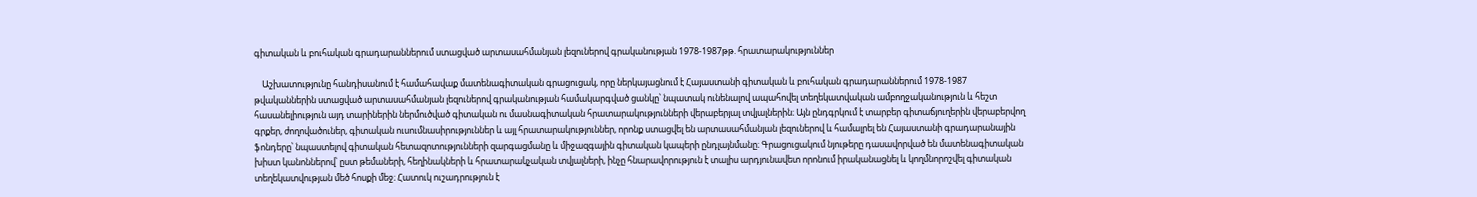գիտական և բուհական գրադարաններում ստացված արտասահմանյան լեզուներով գրականության 1978-1987թթ. հրատարակություններ

    Աշխատությունը հանդիսանում է համահավաք մատենագիտական գրացուցակ, որը ներկայացնում է Հայաստանի գիտական և բուհական գրադարաններում 1978-1987 թվականներին ստացված արտասահմանյան լեզուներով գրականության համակարգված ցանկը՝ նպատակ ունենալով ապահովել տեղեկատվական ամբողջականություն և հեշտ հասանելիություն այդ տարիներին ներմուծված գիտական ու մասնագիտական հրատարակությունների վերաբերյալ տվյալներին։ Այն ընդգրկում է տարբեր գիտաճյուղերին վերաբերվող գրքեր, ժողովածուներ, գիտական ուսումնասիրություններ և այլ հրատարակություններ, որոնք ստացվել են արտասահմանյան լեզուներով և համալրել են Հայաստանի գրադարանային ֆոնդերը՝ նպաստելով գիտական հետազոտությունների զարգացմանը և միջազգային գիտական կապերի ընդլայնմանը։ Գրացուցակում նյութերը դասավորված են մատենագիտական խիստ կանոններով՝ ըստ թեմաների, հեղինակների և հրատարակչական տվյալների, ինչը հնարավորություն է տալիս արդյունավետ որոնում իրականացնել և կողմնորոշվել գիտական տեղեկատվության մեծ հոսքի մեջ։ Հատուկ ուշադրություն է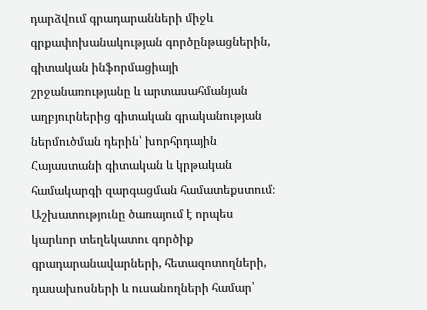դարձվում գրադարանների միջև գրքափոխանակության գործընթացներին, գիտական ինֆորմացիայի շրջանառությանը և արտասահմանյան աղբյուրներից գիտական գրականության ներմուծման դերին՝ խորհրդային Հայաստանի գիտական և կրթական համակարգի զարգացման համատեքստում։ Աշխատությունը ծառայում է որպես կարևոր տեղեկատու գործիք գրադարանավարների, հետազոտողների, դասախոսների և ուսանողների համար՝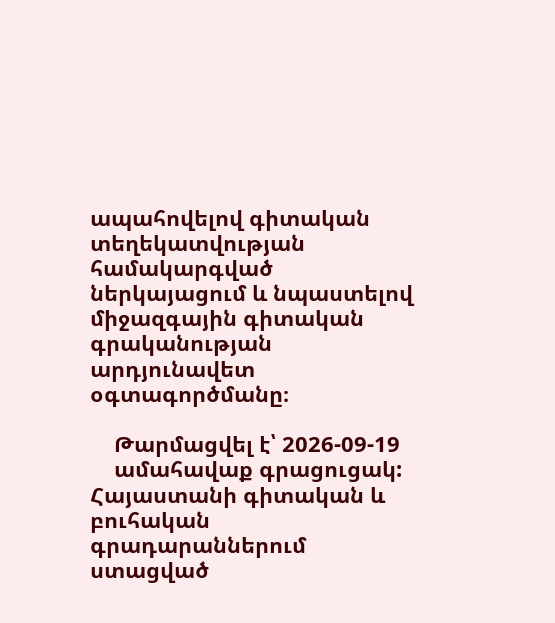ապահովելով գիտական տեղեկատվության համակարգված ներկայացում և նպաստելով միջազգային գիտական գրականության արդյունավետ օգտագործմանը։

    Թարմացվել է՝ 2026-09-19
    ամահավաք գրացուցակ: Հայաստանի գիտական և բուհական գրադարաններում ստացված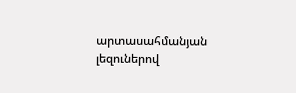արտասահմանյան լեզուներով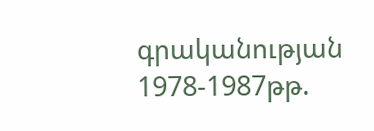գրականության 1978-1987թթ.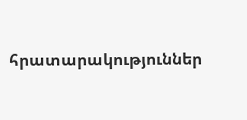հրատարակություններ